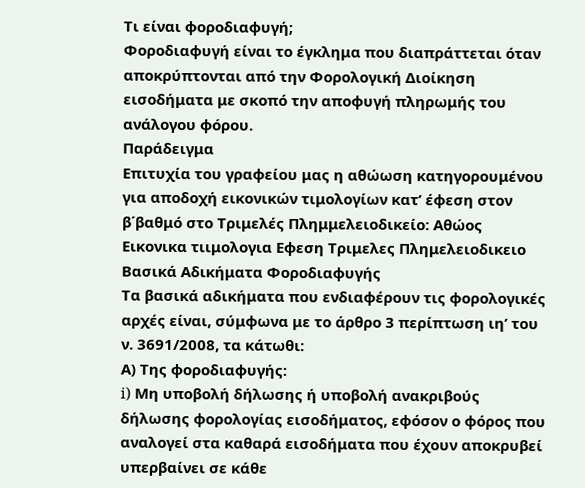Τι είναι φοροδιαφυγή;
Φοροδιαφυγή είναι το έγκλημα που διαπράττεται όταν αποκρύπτονται από την Φορολογική Διοίκηση εισοδήματα με σκοπό την αποφυγή πληρωμής του ανάλογου φόρου.
Παράδειγμα
Επιτυχία του γραφείου μας η αθώωση κατηγορουμένου για αποδοχή εικονικών τιμολογίων κατ’ έφεση στον β΄βαθμό στο Τριμελές Πλημμελειοδικείο: Αθώος Εικονικα τιιμολογια Εφεση Τριμελες Πλημελειοδικειο
Βασικά Αδικήματα Φοροδιαφυγής
Τα βασικά αδικήματα που ενδιαφέρουν τις φορολογικές αρχές είναι, σύμφωνα με το άρθρο 3 περίπτωση ιη’ του ν. 3691/2008, τα κάτωθι:
Α) Της φοροδιαφυγής:
i) Μη υποβολή δήλωσης ή υποβολή ανακριβούς δήλωσης φορολογίας εισοδήματος, εφόσον ο φόρος που αναλογεί στα καθαρά εισοδήματα που έχουν αποκρυβεί υπερβαίνει σε κάθε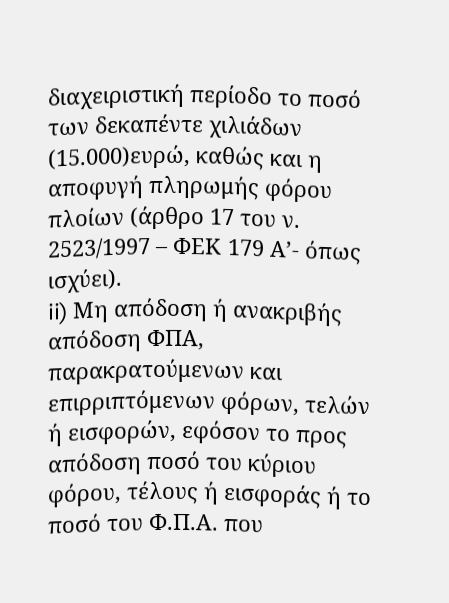διαχειριστική περίοδο το ποσό των δεκαπέντε χιλιάδων (15.000)ευρώ, καθώς και η αποφυγή πληρωμής φόρου πλοίων (άρθρο 17 του ν. 2523/1997 – ΦΕΚ 179 Α’- όπως ισχύει).
ii) Μη απόδοση ή ανακριβής απόδοση ΦΠΑ, παρακρατούμενων και επιρριπτόμενων φόρων, τελών ή εισφορών, εφόσον το προς απόδοση ποσό του κύριου φόρου, τέλους ή εισφοράς ή το ποσό του Φ.Π.Α. που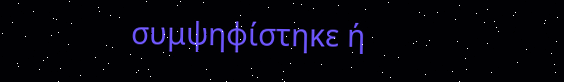συμψηφίστηκε ή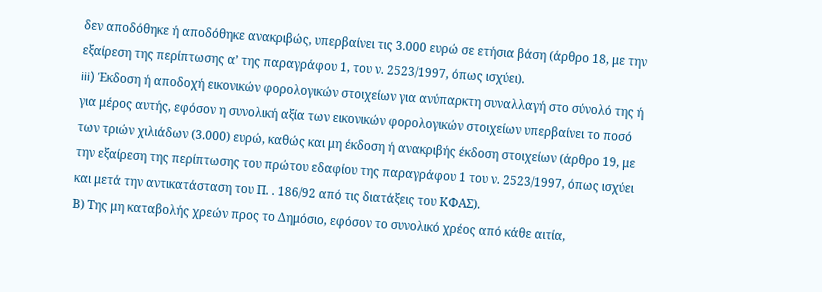δεν αποδόθηκε ή αποδόθηκε ανακριβώς, υπερβαίνει τις 3.000 ευρώ σε ετήσια βάση (άρθρο 18, με την εξαίρεση της περίπτωσης α’ της παραγράφου 1, του ν. 2523/1997, όπως ισχύει).
iii) Έκδοση ή αποδοχή εικονικών φορολογικών στοιχείων για ανύπαρκτη συναλλαγή στο σύνολό της ή για μέρος αυτής, εφόσον η συνολική αξία των εικονικών φορολογικών στοιχείων υπερβαίνει το ποσό των τριών χιλιάδων (3.000) ευρώ, καθώς και μη έκδοση ή ανακριβής έκδοση στοιχείων (άρθρο 19, με την εξαίρεση της περίπτωσης του πρώτου εδαφίου της παραγράφου 1 του ν. 2523/1997, όπως ισχύει και μετά την αντικατάσταση του Π. . 186/92 από τις διατάξεις του ΚΦΑΣ).
Β) Της μη καταβολής χρεών προς το Δημόσιο, εφόσον το συνολικό χρέος από κάθε αιτία,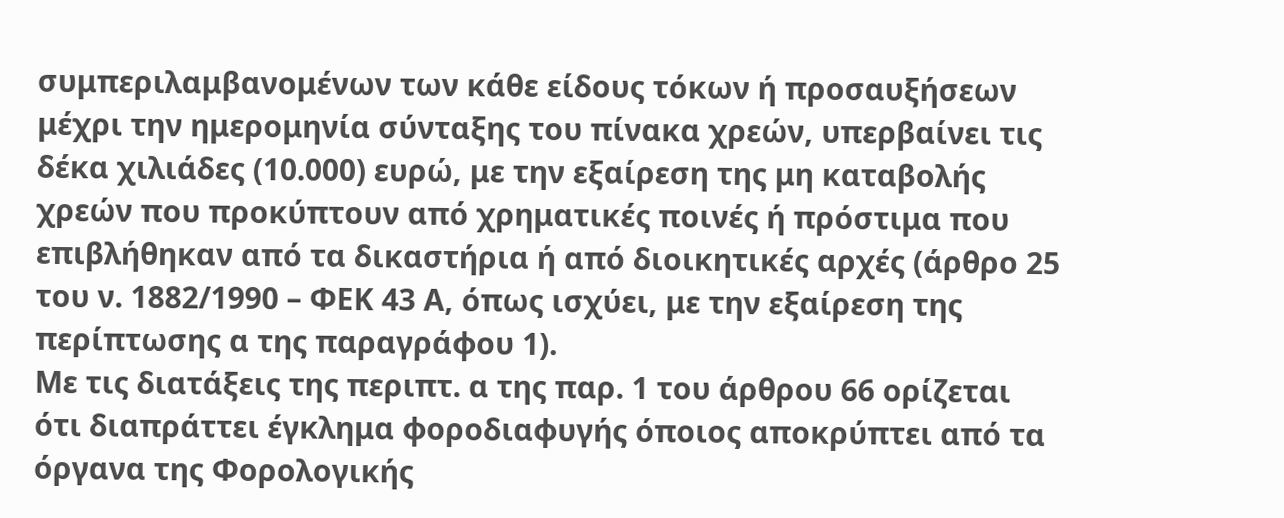συμπεριλαμβανομένων των κάθε είδους τόκων ή προσαυξήσεων μέχρι την ημερομηνία σύνταξης του πίνακα χρεών, υπερβαίνει τις δέκα χιλιάδες (10.000) ευρώ, με την εξαίρεση της μη καταβολής χρεών που προκύπτουν από χρηματικές ποινές ή πρόστιμα που επιβλήθηκαν από τα δικαστήρια ή από διοικητικές αρχές (άρθρο 25 του ν. 1882/1990 – ΦΕΚ 43 Α, όπως ισχύει, με την εξαίρεση της περίπτωσης α της παραγράφου 1).
Με τις διατάξεις της περιπτ. α της παρ. 1 του άρθρου 66 ορίζεται ότι διαπράττει έγκλημα φοροδιαφυγής όποιος αποκρύπτει από τα όργανα της Φορολογικής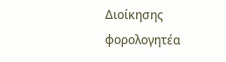Διοίκησης φορολογητέα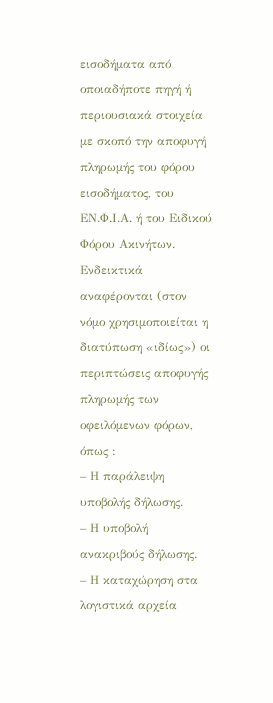εισοδήματα από οποιαδήποτε πηγή ή περιουσιακά στοιχεία με σκοπό την αποφυγή πληρωμής του φόρου εισοδήματος, του ΕΝ.Φ.Ι.Α. ή του Ειδικού Φόρου Ακινήτων.
Ενδεικτικά αναφέρονται (στον νόμο χρησιμοποιείται η διατύπωση «ιδίως») οι περιπτώσεις αποφυγής πληρωμής των οφειλόμενων φόρων, όπως :
– Η παράλειψη υποβολής δήλωσης.
– Η υποβολή ανακριβούς δήλωσης.
– Η καταχώρηση στα λογιστικά αρχεία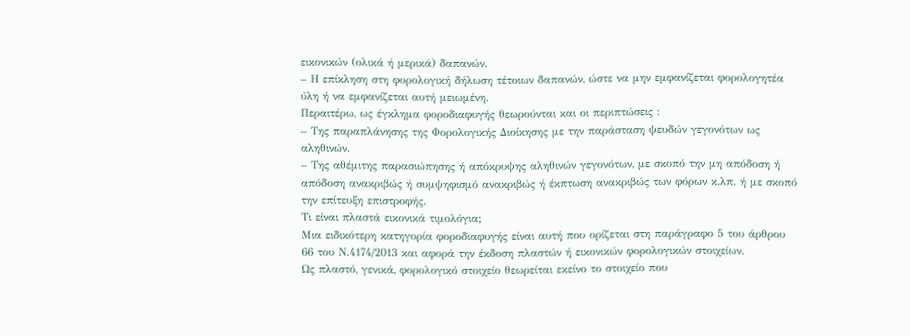εικονικών (ολικά ή μερικά) δαπανών.
– Η επίκληση στη φορολογική δήλωση τέτοιων δαπανών, ώστε να μην εμφανίζεται φορολογητέα ύλη ή να εμφανίζεται αυτή μειωμένη.
Περαιτέρω, ως έγκλημα φοροδιαφυγής θεωρούνται και οι περιπτώσεις :
– Της παραπλάνησης της Φορολογικής Διοίκησης με την παράσταση ψευδών γεγονότων ως αληθινών.
– Της αθέμιτης παρασιώπησης ή απόκρυψης αληθινών γεγονότων, με σκοπό την μη απόδοση ή απόδοση ανακριβώς ή συμψηφισμό ανακριβώς ή έκπτωση ανακριβώς των φόρων κ.λπ. ή με σκοπό την επίτευξη επιστροφής.
Τι είναι πλαστά εικονικά τιμολόγια;
Μια ειδικότερη κατηγορία φοροδιαφυγής είναι αυτή που ορίζεται στη παράγραφο 5 του άρθρου 66 του Ν.4174/2013 και αφορά την έκδοση πλαστών ή εικονικών φορολογικών στοιχείων.
Ως πλαστό, γενικά, φορολογικό στοιχείο θεωρείται εκείνο το στοιχείο που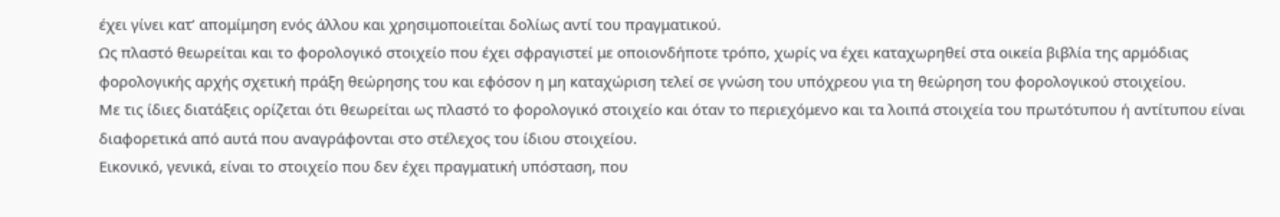έχει γίνει κατ’ απομίμηση ενός άλλου και χρησιμοποιείται δολίως αντί του πραγματικού.
Ως πλαστό θεωρείται και το φορολογικό στοιχείο που έχει σφραγιστεί με οποιονδήποτε τρόπο, χωρίς να έχει καταχωρηθεί στα οικεία βιβλία της αρμόδιας φορολογικής αρχής σχετική πράξη θεώρησης του και εφόσον η μη καταχώριση τελεί σε γνώση του υπόχρεου για τη θεώρηση του φορολογικού στοιχείου.
Με τις ίδιες διατάξεις ορίζεται ότι θεωρείται ως πλαστό το φορολογικό στοιχείο και όταν το περιεχόμενο και τα λοιπά στοιχεία του πρωτότυπου ή αντίτυπου είναι διαφορετικά από αυτά που αναγράφονται στο στέλεχος του ίδιου στοιχείου.
Εικονικό, γενικά, είναι το στοιχείο που δεν έχει πραγματική υπόσταση, που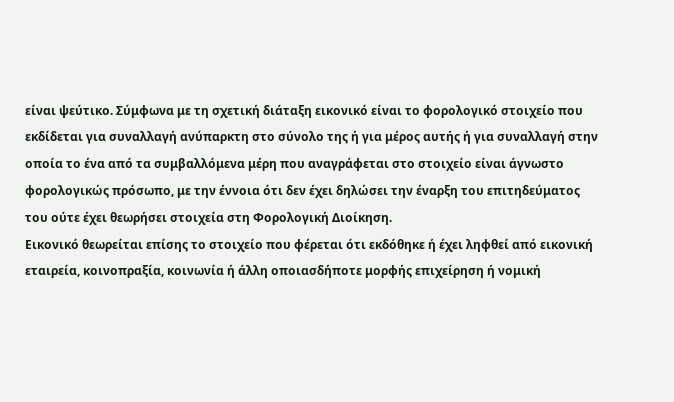είναι ψεύτικο. Σύμφωνα με τη σχετική διάταξη εικονικό είναι το φορολογικό στοιχείο που εκδίδεται για συναλλαγή ανύπαρκτη στο σύνολο της ή για μέρος αυτής ή για συναλλαγή στην οποία το ένα από τα συμβαλλόμενα μέρη που αναγράφεται στο στοιχείο είναι άγνωστο φορολογικώς πρόσωπο, με την έννοια ότι δεν έχει δηλώσει την έναρξη του επιτηδεύματος του ούτε έχει θεωρήσει στοιχεία στη Φορολογική Διοίκηση.
Εικονικό θεωρείται επίσης το στοιχείο που φέρεται ότι εκδόθηκε ή έχει ληφθεί από εικονική εταιρεία, κοινοπραξία, κοινωνία ή άλλη οποιασδήποτε μορφής επιχείρηση ή νομική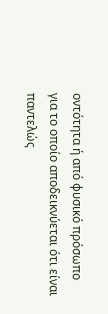οντότητα ή από φυσικό πρόσωπο για το οποίο αποδεικνύεται ότι είναι παντελώς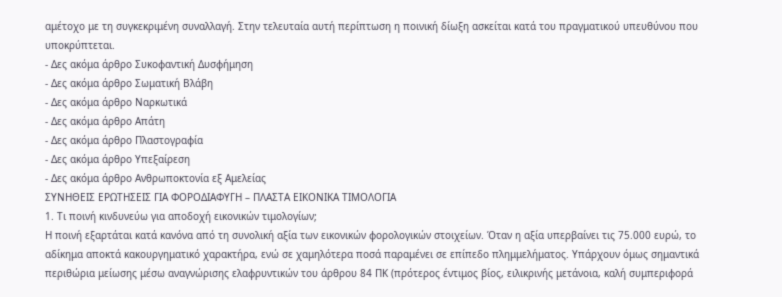αμέτοχο με τη συγκεκριμένη συναλλαγή. Στην τελευταία αυτή περίπτωση η ποινική δίωξη ασκείται κατά του πραγματικού υπευθύνου που υποκρύπτεται.
- Δες ακόμα άρθρο Συκοφαντική Δυσφήμηση
- Δες ακόμα άρθρο Σωματική Βλάβη
- Δες ακόμα άρθρο Ναρκωτικά
- Δες ακόμα άρθρο Απάτη
- Δες ακόμα άρθρο Πλαστογραφία
- Δες ακόμα άρθρο Υπεξαίρεση
- Δες ακόμα άρθρο Ανθρωποκτονία εξ Αμελείας
ΣΥΝΗΘΕΙΣ ΕΡΩΤΗΣΕΙΣ ΓΙΑ ΦΟΡΟΔΙΑΦΥΓΗ – ΠΛΑΣΤΑ ΕΙΚΟΝΙΚΑ ΤΙΜΟΛΟΓΙΑ
1. Τι ποινή κινδυνεύω για αποδοχή εικονικών τιμολογίων;
Η ποινή εξαρτάται κατά κανόνα από τη συνολική αξία των εικονικών φορολογικών στοιχείων. Όταν η αξία υπερβαίνει τις 75.000 ευρώ, το αδίκημα αποκτά κακουργηματικό χαρακτήρα, ενώ σε χαμηλότερα ποσά παραμένει σε επίπεδο πλημμελήματος. Υπάρχουν όμως σημαντικά περιθώρια μείωσης μέσω αναγνώρισης ελαφρυντικών του άρθρου 84 ΠΚ (πρότερος έντιμος βίος, ειλικρινής μετάνοια, καλή συμπεριφορά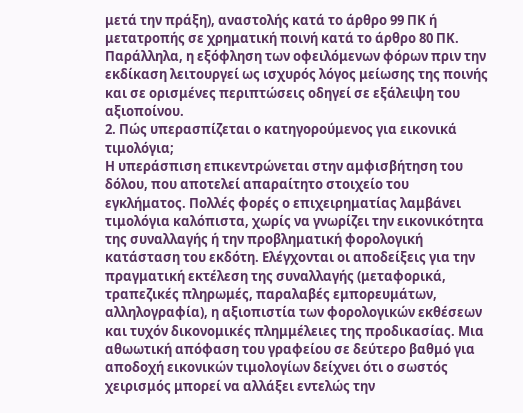μετά την πράξη), αναστολής κατά το άρθρο 99 ΠΚ ή μετατροπής σε χρηματική ποινή κατά το άρθρο 80 ΠΚ. Παράλληλα, η εξόφληση των οφειλόμενων φόρων πριν την εκδίκαση λειτουργεί ως ισχυρός λόγος μείωσης της ποινής και σε ορισμένες περιπτώσεις οδηγεί σε εξάλειψη του αξιοποίνου.
2. Πώς υπερασπίζεται ο κατηγορούμενος για εικονικά τιμολόγια;
Η υπεράσπιση επικεντρώνεται στην αμφισβήτηση του δόλου, που αποτελεί απαραίτητο στοιχείο του εγκλήματος. Πολλές φορές ο επιχειρηματίας λαμβάνει τιμολόγια καλόπιστα, χωρίς να γνωρίζει την εικονικότητα της συναλλαγής ή την προβληματική φορολογική κατάσταση του εκδότη. Ελέγχονται οι αποδείξεις για την πραγματική εκτέλεση της συναλλαγής (μεταφορικά, τραπεζικές πληρωμές, παραλαβές εμπορευμάτων, αλληλογραφία), η αξιοπιστία των φορολογικών εκθέσεων και τυχόν δικονομικές πλημμέλειες της προδικασίας. Μια αθωωτική απόφαση του γραφείου σε δεύτερο βαθμό για αποδοχή εικονικών τιμολογίων δείχνει ότι ο σωστός χειρισμός μπορεί να αλλάξει εντελώς την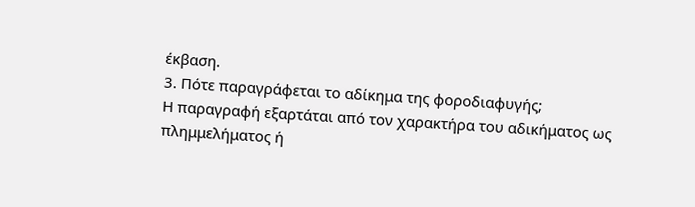έκβαση.
3. Πότε παραγράφεται το αδίκημα της φοροδιαφυγής;
Η παραγραφή εξαρτάται από τον χαρακτήρα του αδικήματος ως πλημμελήματος ή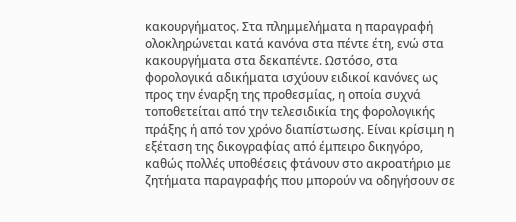κακουργήματος. Στα πλημμελήματα η παραγραφή ολοκληρώνεται κατά κανόνα στα πέντε έτη, ενώ στα κακουργήματα στα δεκαπέντε. Ωστόσο, στα φορολογικά αδικήματα ισχύουν ειδικοί κανόνες ως προς την έναρξη της προθεσμίας, η οποία συχνά τοποθετείται από την τελεσιδικία της φορολογικής πράξης ή από τον χρόνο διαπίστωσης. Είναι κρίσιμη η εξέταση της δικογραφίας από έμπειρο δικηγόρο, καθώς πολλές υποθέσεις φτάνουν στο ακροατήριο με ζητήματα παραγραφής που μπορούν να οδηγήσουν σε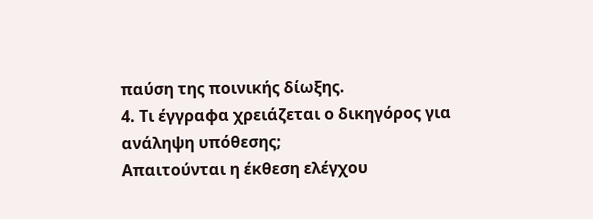παύση της ποινικής δίωξης.
4. Τι έγγραφα χρειάζεται ο δικηγόρος για ανάληψη υπόθεσης;
Απαιτούνται η έκθεση ελέγχου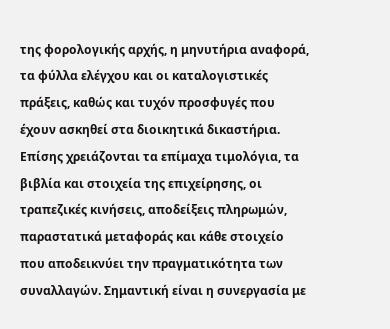της φορολογικής αρχής, η μηνυτήρια αναφορά, τα φύλλα ελέγχου και οι καταλογιστικές πράξεις, καθώς και τυχόν προσφυγές που έχουν ασκηθεί στα διοικητικά δικαστήρια. Επίσης χρειάζονται τα επίμαχα τιμολόγια, τα βιβλία και στοιχεία της επιχείρησης, οι τραπεζικές κινήσεις, αποδείξεις πληρωμών, παραστατικά μεταφοράς και κάθε στοιχείο που αποδεικνύει την πραγματικότητα των συναλλαγών. Σημαντική είναι η συνεργασία με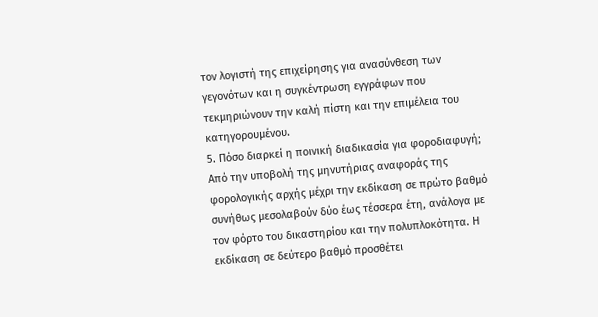τον λογιστή της επιχείρησης για ανασύνθεση των γεγονότων και η συγκέντρωση εγγράφων που τεκμηριώνουν την καλή πίστη και την επιμέλεια του κατηγορουμένου.
5. Πόσο διαρκεί η ποινική διαδικασία για φοροδιαφυγή;
Από την υποβολή της μηνυτήριας αναφοράς της φορολογικής αρχής μέχρι την εκδίκαση σε πρώτο βαθμό συνήθως μεσολαβούν δύο έως τέσσερα έτη, ανάλογα με τον φόρτο του δικαστηρίου και την πολυπλοκότητα. Η εκδίκαση σε δεύτερο βαθμό προσθέτει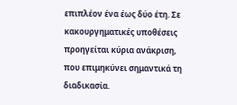επιπλέον ένα έως δύο έτη. Σε κακουργηματικές υποθέσεις προηγείται κύρια ανάκριση, που επιμηκύνει σημαντικά τη διαδικασία.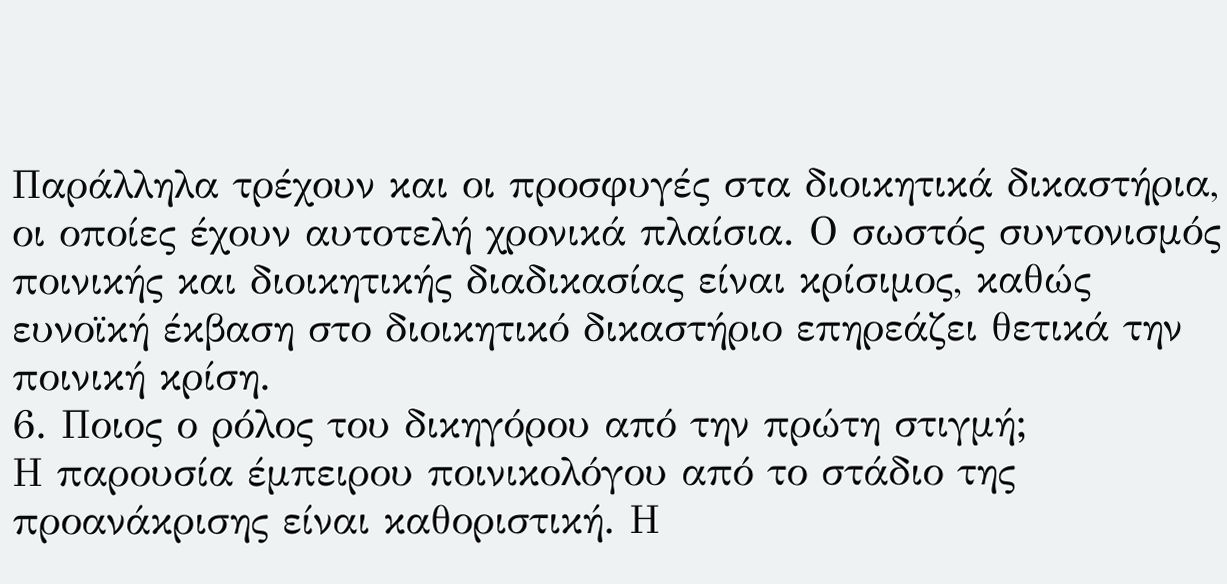Παράλληλα τρέχουν και οι προσφυγές στα διοικητικά δικαστήρια, οι οποίες έχουν αυτοτελή χρονικά πλαίσια. Ο σωστός συντονισμός ποινικής και διοικητικής διαδικασίας είναι κρίσιμος, καθώς ευνοϊκή έκβαση στο διοικητικό δικαστήριο επηρεάζει θετικά την ποινική κρίση.
6. Ποιος ο ρόλος του δικηγόρου από την πρώτη στιγμή;
Η παρουσία έμπειρου ποινικολόγου από το στάδιο της προανάκρισης είναι καθοριστική. Η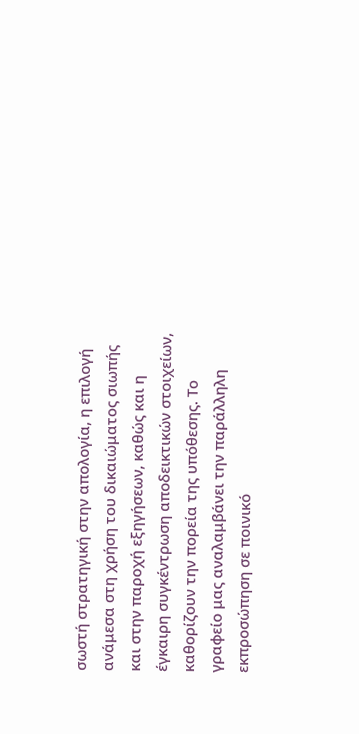σωστή στρατηγική στην απολογία, η επιλογή ανάμεσα στη χρήση του δικαιώματος σιωπής και στην παροχή εξηγήσεων, καθώς και η έγκαιρη συγκέντρωση αποδεικτικών στοιχείων, καθορίζουν την πορεία της υπόθεσης. Το γραφείο μας αναλαμβάνει την παράλληλη εκπροσώπηση σε ποινικό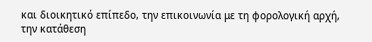και διοικητικό επίπεδο, την επικοινωνία με τη φορολογική αρχή, την κατάθεση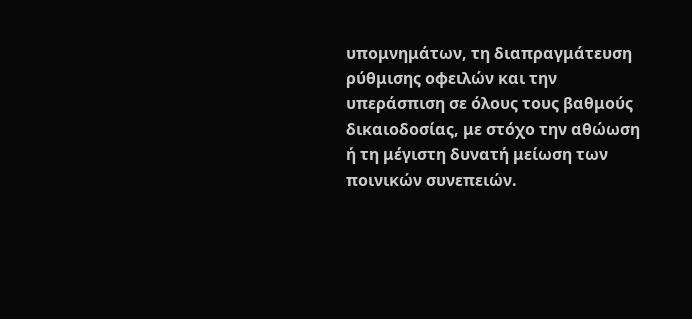υπομνημάτων, τη διαπραγμάτευση ρύθμισης οφειλών και την υπεράσπιση σε όλους τους βαθμούς δικαιοδοσίας, με στόχο την αθώωση ή τη μέγιστη δυνατή μείωση των ποινικών συνεπειών.